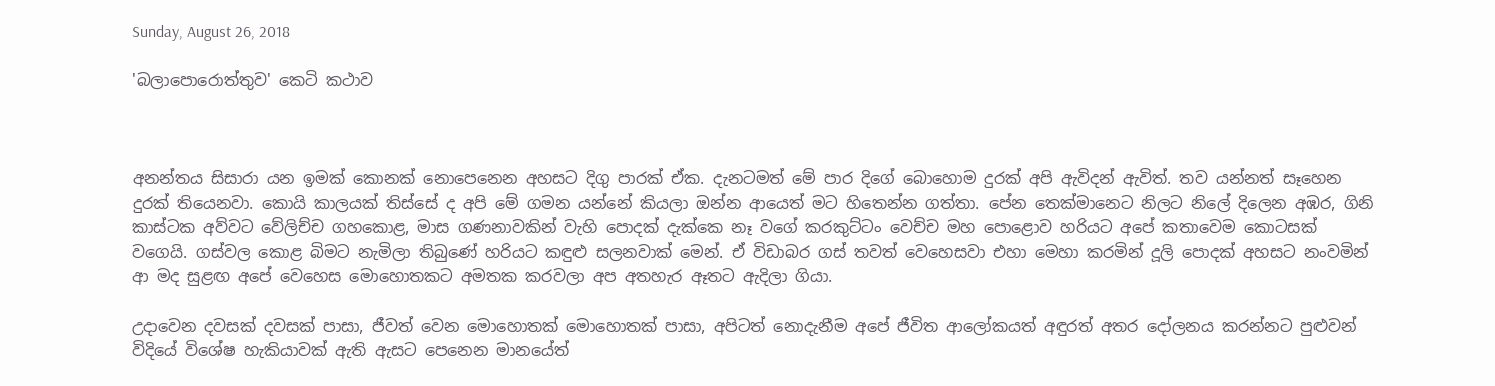Sunday, August 26, 2018

'බලාපොරොත්තුව' කෙටි කථාව



අනන්තය සිසාරා යන ඉමක් කොනක් නොපෙනෙන අහසට දිගු පාරක් ඒක. දැනටමත් මේ පාර දිගේ බොහොම දුරක් අපි ඇවිදන් ඇවිත්. තව යන්නත් සෑහෙන දුරක් තියෙනවා. කොයි කාලයක් තිස්සේ ද අපි මේ ගමන යන්නේ කියලා ඔන්න ආයෙත් මට හිතෙන්න ගත්තා. පේන තෙක්මානෙට නිලට නිලේ දිලෙන අඹර, ගිනි කාස්ටක අව්වට වේලිච්ච ගහකොළ, මාස ගණනාවකින් වැහි පොදක් දැක්කෙ නෑ වගේ කරකුට්ටං වෙච්ච මහ පොළොව හරියට අපේ කතාවෙම කොටසක් වගෙයි. ගස්වල කොළ බිමට නැමිලා තිබුණේ හරියට කඳුළු සලනවාක් මෙන්. ඒ විඩාබර ගස් තවත් වෙහෙසවා එහා මෙහා කරමින් දූලි පොදක් අහසට නංවමින් ආ මද සුළඟ අපේ වෙහෙස මොහොතකට අමතක කරවලා අප අතහැර ඈතට ඇදිලා ගියා.

උදාවෙන දවසක් දවසක් පාසා, ජීවත් වෙන මොහොතක් මොහොතක් පාසා, අපිටත් නොදැනීම අපේ ජීවිත ආලෝකයත් අඳුරත් අතර දෝලනය කරන්නට පුළුවන් විදියේ විශේෂ හැකියාවක් ඇති ඇසට පෙනෙන මානයේත්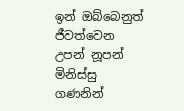ඉන් ඔබ්බෙනුත් ජීවත්වෙන උපන් නූපන් මිනිස්සු ගණනින්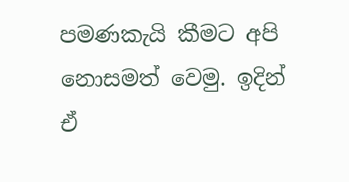පමණකැයි කීමට අපි නොසමත් වෙමු. ඉදින් ඒ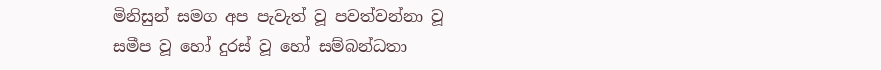මිනිසුන් සමග අප පැවැත් වූ පවත්වන්නා වූ සමීප වූ හෝ දුරස් වූ හෝ සම්බන්ධතා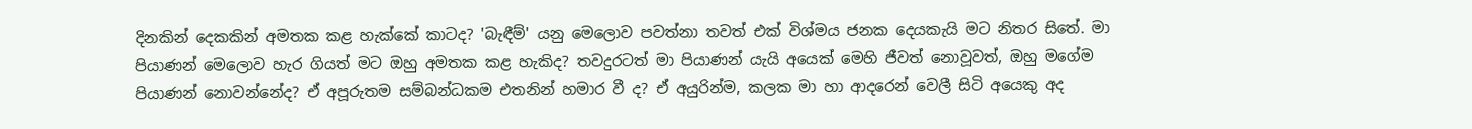දිනකින් දෙකකින් අමතක කළ හැක්කේ කාටද? 'බැඳීම්' යනු මෙලොව පවත්නා තවත් එක් විශ්මය ජනක දෙයකැයි මට නිතර සිතේ. මා පියාණන් මෙලොව හැර ගියත් මට ඔහු අමතක කළ හැකිද? තවදුරටත් මා පියාණන් යැයි අයෙක් මෙහි ජීවත් නොවූවත්, ඔහු මගේම පියාණන් නොවන්නේද? ඒ අපූරුතම සම්බන්ධකම එතනින් හමාර වී ද? ඒ අයුරින්ම, කලක මා හා ආදරෙන් වෙලී සිටි අයෙකු අද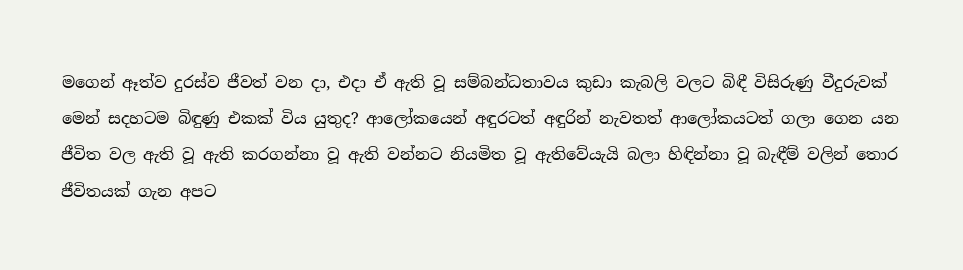මගෙන් ඈත්ව දුරස්ව ජීවත් වන දා, එදා ඒ ඇති වූ සම්බන්ධතාවය කුඩා කැබලි වලට බිඳී විසිරුණු වීදුරුවක් මෙන් සදහටම බිඳුණු එකක් විය යුතුද? ආලෝකයෙන් අඳුරටත් අඳුරින් නැවතත් ආලෝකයටත් ගලා ගෙන යන ජීවිත වල ඇති වූ ඇති කරගන්නා වූ ඇති වන්නට නියමිත වූ ඇතිවේයැයි බලා හිඳින්නා වූ බැඳීම් වලින් තොර ජීවිතයක් ගැන අපට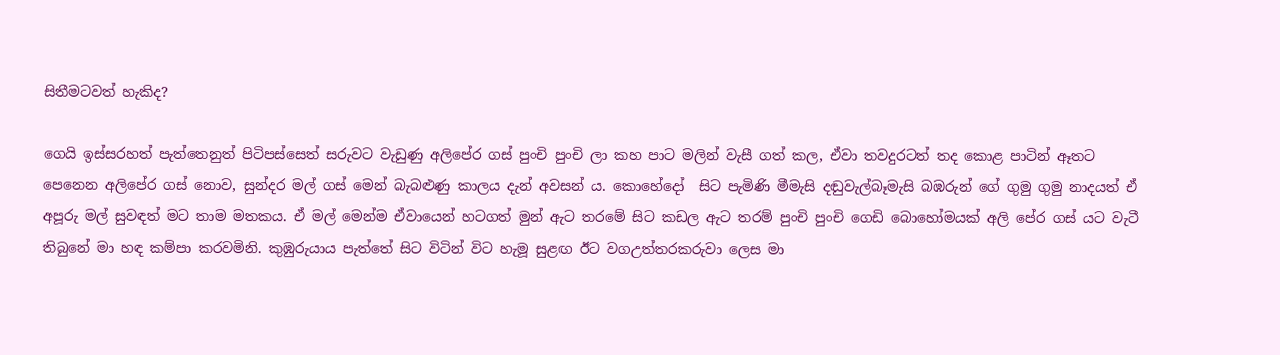සිතීමටවත් හැකිද?

ගෙයි ඉස්සරහත් පැත්තෙනුත් පිටිපස්සෙත් සරුවට වැඩුණු අලිපේර ගස් පුංචි පුංචි ලා කහ පාට මලින් වැසී ගත් කල, ඒවා තවදුරටත් තද කොළ පාටින් ඈතට පෙනෙන අලිපේර ගස් නොව, සුන්දර මල් ගස් මෙන් බැබළුණු කාලය දැන් අවසන් ය. කොහේදෝ  සිට පැමිණි මීමැසි දඬුවැල්බෑමැසි බඹරුන් ගේ ගුමු ගුමු නාදයත් ඒ අපූරු මල් සුවඳත් මට තාම මතකය. ඒ මල් මෙන්ම ඒවායෙන් හටගත් මුන් ඇට තරමේ සිට කඩල ඇට තරම් පුංචි පුංචි ගෙඩි බොහෝමයක් අලි පේර ගස් යට වැටී තිබුනේ මා හඳ කම්පා කරවමිනි. කුඹුරුයාය පැත්තේ සිට විටින් විට හැමූ සුළඟ ඊට වගඋත්තරකරුවා ලෙස මා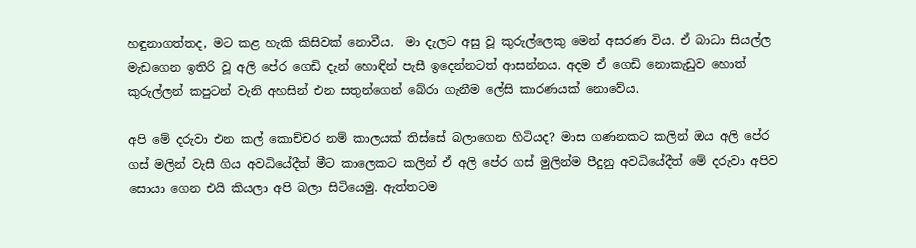හඳුනාගත්තද, මට කළ හැකි කිසිවක් නොවීය.  මා දැලට අසු වූ කුරුල්ලෙකු මෙන් අසරණ විය. ඒ බාධා සියල්ල මැඩගෙන ඉතිරි වූ අලි පේර ගෙඩි දැන් හොඳින් පැසී ඉදෙන්නටත් ආසන්නය. අදම ඒ ගෙඩි නොකැඩුව හොත් කුරුල්ලන් කපුටන් වැනි අහසින් එන සතුන්ගෙන් බේරා ගැනීම ලේසි කාරණයක් නොවේය.

අපි මේ දරුවා එන කල් කොච්චර නම් කාලයක් තිස්සේ බලාගෙන හිටියද? මාස ගණනකට කලින් ඔය අලි පේර ගස් මලින් වැසී ගිය අවධියේදීත් මීට කාලෙකට කලින් ඒ අලි පේර ගස් මුලින්ම පීදුනු අවධියේදීත් මේ දරුවා අපිව සොයා ගෙන එයි කියලා අපි බලා සිටියෙමු. ඇත්තටම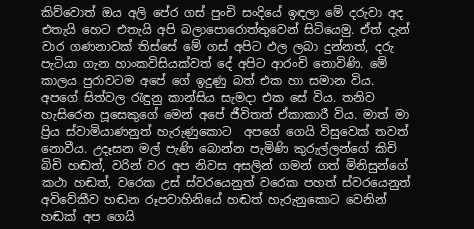කිව්වොත් ඔය අලි පේර ගස් පුංචි සංදියේ ඉඳලා මේ දරුවා අද එතැයි හෙට එතැයි අපි බලාපොරොත්තුවෙන් සිටියෙමු. ඒත් දැන් වාර ගණනාවක් තිස්සේ මේ ගස් අපිට ඵල ලබා දුන්නත්, දරු පැටියා ගැන හාංකවිසියක්වත් දේ අපිට ආරංචි නොවිණි. මේ කාලය පුරාවටම අපේ ගේ ඉදුණු බත් එක හා සමාන විය. අපගේ සිත්වල රැඳුනු කාන්සිය සැමදා එක සේ විය. තනිව හැසිරෙන පූසෙකුගේ මෙන් අපේ ජීවිතත් ඒකාකාරී විය. මාත් මා ප්‍රිය ස්වාමියාණනුත් හැරුණුකොට  අපගේ ගෙයි විසුවෙක් තවත් නොවීය. උදෑසන මල් පැණි බොන්න පැමිණි කුරුල්ලන්ගේ කිචි බිචි හඬත්, වරින් වර අප නිවස අසලින් ගමන් ගත් මිනිසුන්ගේ කථා හඬත්, වරෙක උස් ස්වරයෙනුත් වරෙක පහත් ස්වරයෙනුත් අවිවේකීව හඬන රූපවාහිනියේ හඬත් හැරුනුකොට වෙනින් හඬක් අප ගෙයි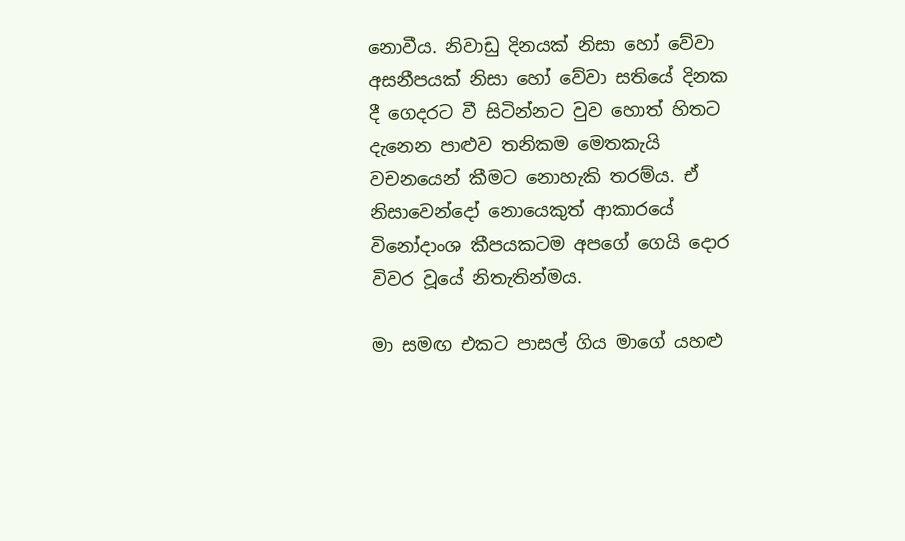නොවීය. නිවාඩු දිනයක් නිසා හෝ වේවා අසනීපයක් නිසා හෝ වේවා සතියේ දිනක දී ගෙදරට වී සිටින්නට වුව හොත් හිතට දැනෙන පාළුව තනිකම මෙතකැයි වචනයෙන් කීමට නොහැකි තරම්ය. ඒ නිසාවෙන්දෝ නොයෙකුත් ආකාරයේ විනෝදාංශ කීපයකටම අපගේ ගෙයි දොර විවර වූයේ නිතැතින්මය.

මා සමඟ එකට පාසල් ගිය මාගේ යහළු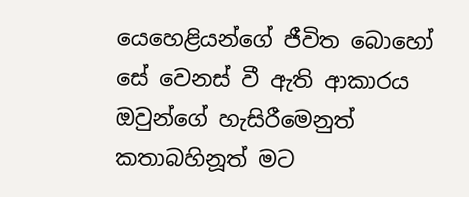යෙහෙළියන්ගේ ජීවිත බොහෝ සේ වෙනස් වී ඇති ආකාරය ඔවුන්ගේ හැසිරීමෙනුත්  කතාබහිනූත් මට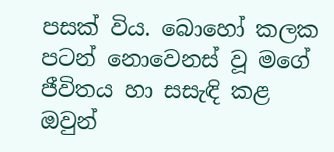පසක් විය. බොහෝ කලක පටන් නොවෙනස් වූ මගේ ජීවිතය හා සසැඳි කළ ඔවුන්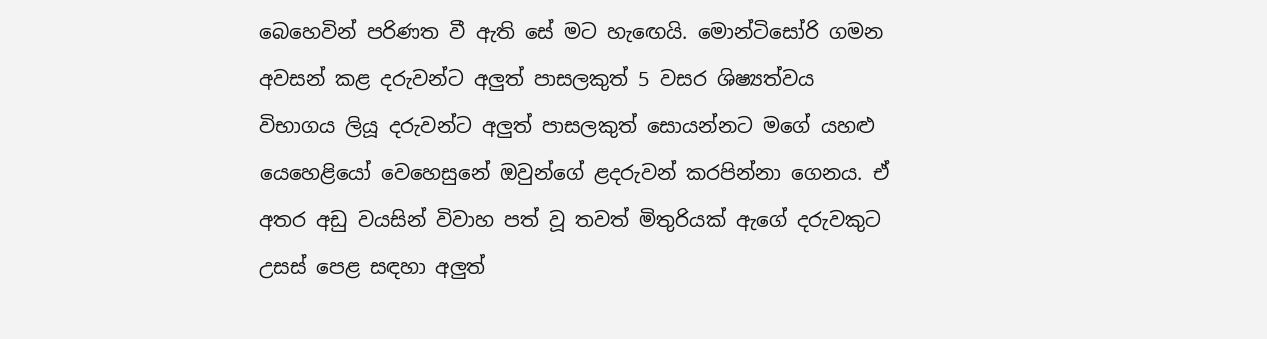බෙහෙවින් පරිණත වී ඇති සේ මට හැඟෙයි. මොන්ටිසෝරි ගමන අවසන් කළ දරුවන්ට අලුත් පාසලකුත් 5 වසර ශිෂ්‍යත්වය විභාගය ලියූ දරුවන්ට අලුත් පාසලකුත් සොයන්නට මගේ යහළු යෙහෙළියෝ වෙහෙසුනේ ඔවුන්ගේ ළදරුවන් කරපින්නා ගෙනය. ඒ අතර අඩු වයසින් විවාහ පත් වූ තවත් මිතුරියක් ඇගේ දරුවකුට උසස් පෙළ සඳහා අලුත්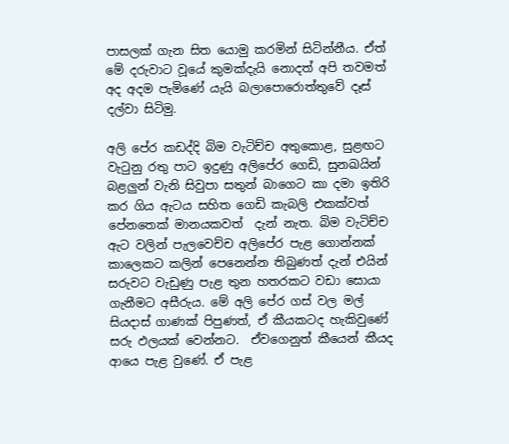පාසලක් ගැන සිත යොමු කරමින් සිටින්නීය. ඒත් මේ දරුවාට වූයේ කුමක්දැයි නොදත් අපි තවමත් අද අදම පැමිණේ යැයි බලාපොරොත්තුවේ දෑස් දල්වා සිටිමු.

අලි පේර කඩද්දි බිම වැටිච්ච අතුකොළ, සුළඟට වැටුනු රතු පාට ඉදුණු අලිපේර ගෙඩි, සුනඛයින් බළලුන් වැනි සිවුපා සතුන් බාගෙට කා දමා ඉතිරි කර ගිය ඇටය සහිත ගෙඩි කැබලි එකක්වත් පේනතෙක් මානයකවත්  දැන් නැත. බිම වැටිච්ච ඇට වලින් පැලවෙච්ච අලිපේර පැළ ගොන්නක් කාලෙකට කලින් පෙනෙන්න තිබුණත් දැන් එයින් සරුවට වැඩුණු පැළ තුන හතරකට වඩා සොයා ගැනීමට අසීරුය. මේ අලි පේර ගස් වල මල් සියදාස් ගාණක් පිපුණත්, ඒ කීයකටද හැකිවුණේ සරු ඵලයක් වෙන්නට.  ඒවගෙනුත් කීයෙන් කීයද ආයෙ පැළ වුණේ. ඒ පැළ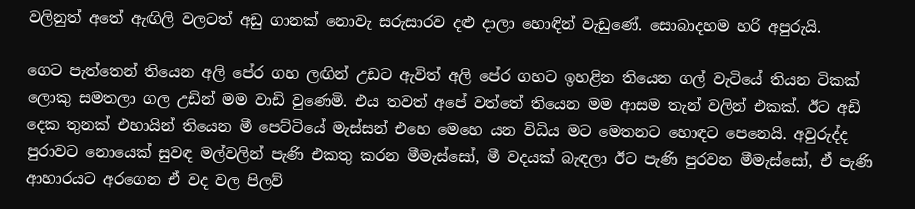වලිනුත් අතේ ඇඟිලි වලටත් අඩු ගානක් නොවැ සරුසාරව දළු දාලා හොඳින් වැඩුණේ. සොබාදහම හරි අපුරුයි.

ගෙට පැත්තෙන් තියෙන අලි පේර ගහ ලඟින් උඩට ඇවිත් අලි පේර ගහට ඉහළින තියෙන ගල් වැටියේ තියන ටිකක් ලොකු සමතලා ගල උඩින් මම වාඩි වුණෙමි. එය තවත් අපේ වත්තේ තියෙන මම ආසම තැන් වලින් එකක්. ඊට අඩි දෙක තුනක් එහායින් තියෙන මී පෙට්ටියේ මැස්සන් එහෙ මෙහෙ යන විධිය මට මෙතනට හොඳට පෙනෙයි. අවුරුද්ද පුරාවට නොයෙක් සුවඳ මල්වලින් පැණි එකතු කරන මීමැස්සෝ, මී වදයක් බැඳලා ඊට පැණි පුරවන මීමැස්සෝ, ඒ පැණි ආහාරයට අරගෙන ඒ වද වල පිලව්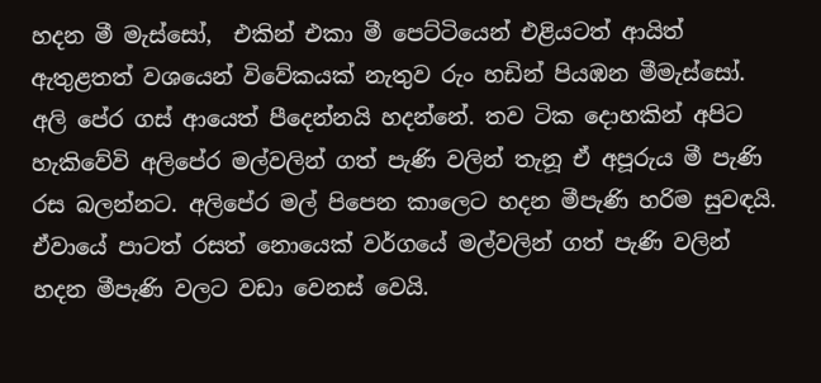හදන මී මැස්සෝ,  එකින් එකා මී පෙට්ටියෙන් එළියටත් ආයිත් ඇතුළතත් වශයෙන් විවේකයක් නැතුව රුං හඩින් පියඹන මීමැස්සෝ. අලි පේර ගස් ආයෙත් පීදෙන්නයි හදන්නේ. තව ටික දොහකින් අපිට හැකිවේවි අලිපේර මල්වලින් ගත් පැණි වලින් තැනූ ඒ අපූරුය මී පැණි රස බලන්නට. අලිපේර මල් පිපෙන කාලෙට හදන මීපැණි හරිම සුවඳයි. ඒවායේ පාටත් රසත් නොයෙක් වර්ගයේ මල්වලින් ගත් පැණි වලින් හදන මීපැණි වලට වඩා වෙනස් වෙයි.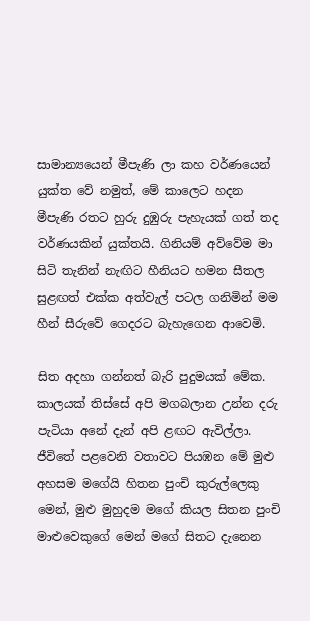සාමාන්‍යයෙන් මීපැණි ලා කහ වර්ණයෙන් යුක්ත වේ නමුත්, මේ කාලෙට හදන මීපැණි රතට හුරු දුඹුරු පැහැයක් ගත් තද වර්ණයකින් යුක්තයි. ගිනියම් අව්වේම මා සිටි තැනින් නැඟිට හීනියට හමන සීතල සුළඟත් එක්ක අත්වැල් පටල ගනිමින් මම හීන් සීරුවේ ගෙදරට බැහැගෙන ආවෙමි.

සිත අදහා ගන්නත් බැරි පුදුමයක් මේක. කාලයක් තිස්සේ අපි මගබලාන උන්න දරු පැටියා අනේ දැන් අපි ළඟට ඇවිල්ලා. ජීවිතේ පළවෙනි වතාවට පියඹන මේ මුළු අහසම මගේයි හිතන පුංචි කුරුල්ලෙකු මෙන්, මුළු මුහුදම මගේ කියල සිතන පුංචි මාළුවෙකුගේ මෙන් මගේ සිතට දැනෙන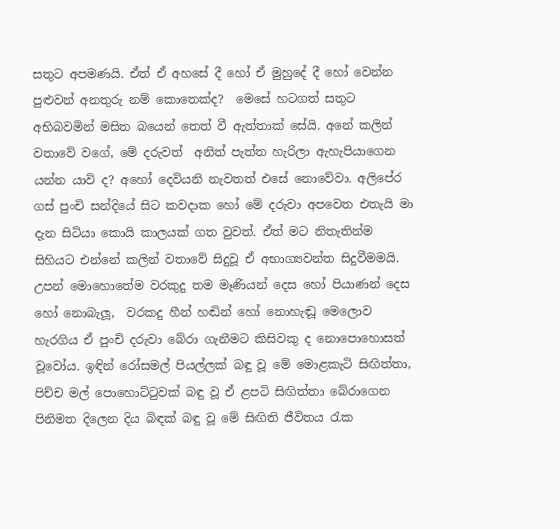සතුට අපමණයි. ඒත් ඒ අහසේ දී හෝ ඒ මුහුදේ දී හෝ වෙන්න පුළුවන් අනතුරු නම් කොතෙක්ද?  මෙසේ හටගත් සතුට අභිබවමින් මසිත බයෙන් තෙත් වී ඇත්තාක් සේයි. අනේ කලින් වතාවේ වගේ, මේ දරුවත්  අනිත් පැත්ත හැරිලා ඇහැපියාගෙන යන්න යාවි ද? අහෝ දෙවියනි නැවතත් එසේ නොවේවා. අලිපේර ගස් පුංචි සන්දියේ සිට කවදාක හෝ මේ දරුවා අපවෙත එතැයි මා දැන සිටියා කොයි කාලයක් ගත වුවත්. ඒත් මට නිතැතින්ම සිහියට එන්නේ කලින් වතාවේ සිදුවූ ඒ අභාග්‍යවන්ත සිදුවීමමයි. උපන් මොහොතේම වරකුදු තම මෑණියන් දෙස හෝ පියාණන් දෙස හෝ නොබැලූ,  වරකදු හීන් හඬින් හෝ නොහැඬූ මෙලොව හැරගිය ඒ පුංචි දරුවා බේරා ගැනීමට කිසිවකු ද නොපොහොසත් වූවෝය. ඉඳින් රෝසමල් පියල්ලක් බඳු වූ මේ මොළකැටි සිඟිත්තා, පිච්ච මල් පොහොට්ටුවක් බඳු වූ ඒ ළපටි සිඟිත්තා බේරාගෙන පිනිමත දිලෙන දිය බිඳක් බඳු වූ මේ සිඟිති ජීවිතය රැක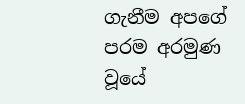ගැනීම අපගේ පරම අරමුණ වූයේ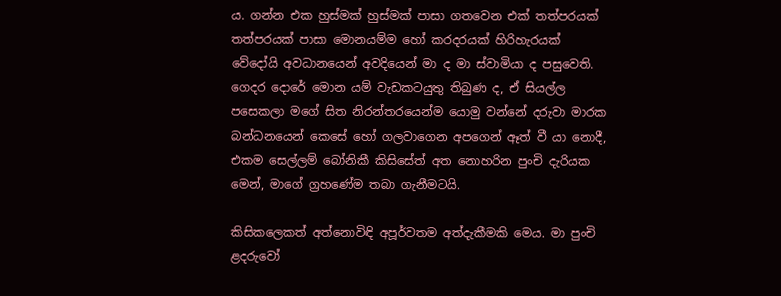ය. ගන්න එක හුස්මක් හුස්මක් පාසා ගතවෙන එක් තත්පරයක් තත්පරයක් පාසා මොනයම්ම හෝ කරදරයක් හිරිහැරයක් වේදෝයි අවධානයෙන් අවදියෙන් මා ද මා ස්වාමියා ද පසුවෙති. ගෙදර දොරේ මොන යම් වැඩකටයුතු තිබුණ ද, ඒ සියල්ල පසෙකලා මගේ සිත නිරන්තරයෙන්ම යොමු වන්නේ දරුවා මාරක බන්ධනයෙන් කෙසේ හෝ ගලවාගෙන අපගෙන් ඈත් වී යා නොදී,  එකම සෙල්ලම් බෝනිකී කිසිසේත් අත නොහරින පුංචි දැරියක මෙන්, මාගේ ග්‍රහණේම තබා ගැනීමටයි.

කිසිකලෙකත් අත්නොවිඳි අපූර්වතම අත්දැකීමකි මෙය. මා පුංචි ළදරුවෝ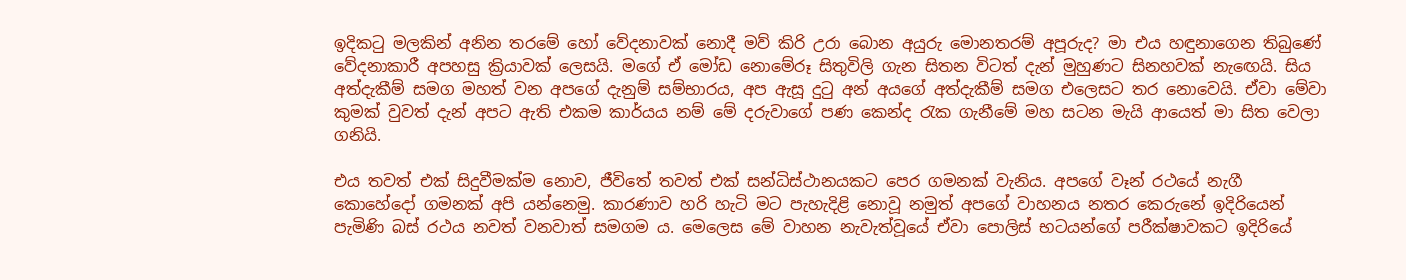ඉදිකටු මලකින් අනින තරමේ හෝ වේදනාවක් නොදී මව් කිරි උරා බොන අයුරු මොනතරම් අපූරුද? මා එය හඳුනාගෙන තිබුණේ වේදනාකාරී අපහසු ක්‍රියාවක් ලෙසයි. මගේ ඒ මෝඩ නොමේරූ සිතුවිලි ගැන සිතන විටත් දැන් මුහුණට සිනහවක් නැඟෙයි. සිය අත්දැකීම් සමග මහත් වන අපගේ දැනුම් සම්භාරය, අප ඇසූ දුටු අන් අයගේ අත්දැකීම් සමග එලෙසට තර නොවෙයි. ඒවා මේවා කුමක් වුවත් දැන් අපට ඇති එකම කාර්යය නම් මේ දරුවාගේ පණ කෙන්ද රැක ගැනීමේ මහ සටන මැයි ආයෙත් මා සිත වෙලා ගනියි.

එය තවත් එක් සිදුවීමක්ම නොව, ජීවිතේ තවත් එක් සන්ධිස්ථානයකට පෙර ගමනක් වැනිය. අපගේ වෑන් රථයේ නැගී කොහේදෝ ගමනක් අපි යන්නෙමු. කාරණාව හරි හැටි මට පැහැදිළි නොවූ නමුත් අපගේ වාහනය නතර කෙරුනේ ඉදිරියෙන් පැමිණි බස් රථය නවත් වනවාත් සමගම ය. මෙලෙස මේ වාහන නැවැත්වූයේ ඒවා පොලිස් භටයන්ගේ පරීක්ෂාවකට ඉදිරියේ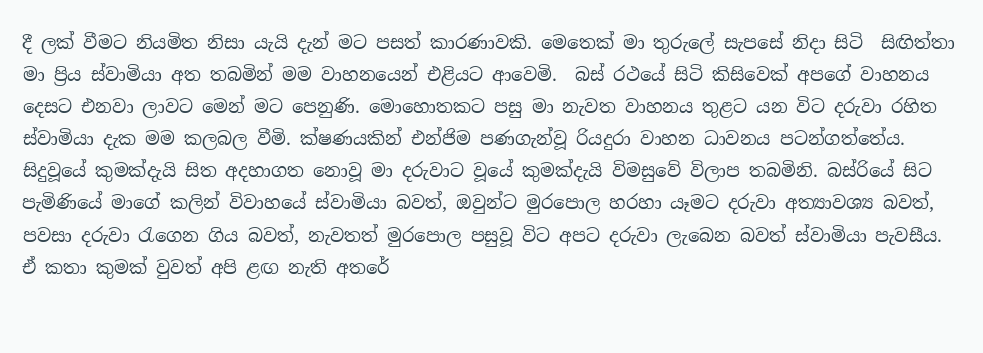දී ලක් වීමට නියමිත නිසා යැයි දැන් මට පසත් කාරණාවකි. මෙතෙක් මා තුරුලේ සැපසේ නිදා සිටි  සිඟිත්තා මා ප්‍රිය ස්වාමියා අත තබමින් මම වාහනයෙන් එළියට ආවෙමි.  බස් රථයේ සිටි කිසිවෙක් අපගේ වාහනය දෙසට එනවා ලාවට මෙන් මට පෙනුණි. මොහොතකට පසු මා නැවත වාහනය තුළට යන විට දරුවා රහිත ස්වාමියා දැක මම කලබල වීමි. ක්ෂණයකින් එන්ජිම පණගැන්වූ රියදුරා වාහන ධාවනය පටන්ගත්තේය. සිදුවූයේ කුමක්දැයි සිත අදහාගත නොවූ මා දරුවාට වූයේ කුමක්දැයි විමසුවේ විලාප තබමිනි. බස්රියේ සිට පැමිණියේ මාගේ කලින් විවාහයේ ස්වාමියා බවත්, ඔවුන්ට මුරපොල හරහා යෑමට දරුවා අත්‍යාවශ්‍ය බවත්, පවසා දරුවා රැගෙන ගිය බවත්, නැවතත් මුරපොල පසුවූ විට අපට දරුවා ලැබෙන බවත් ස්වාමියා පැවසීය. ඒ කතා කුමක් වුවත් අපි ළඟ නැති අතරේ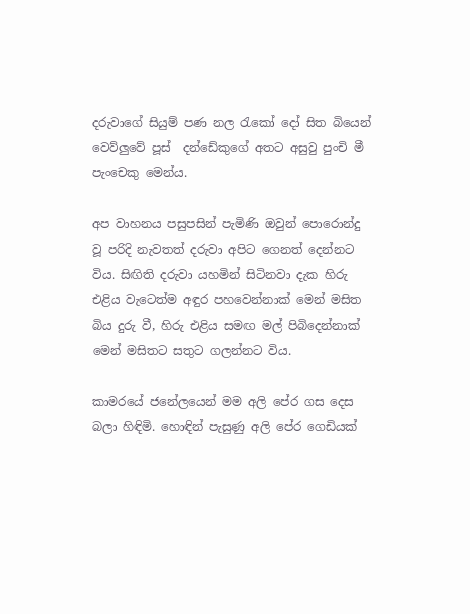දරුවාගේ සියුම් පණ නල රැකෝ දෝ සිත බියෙන් වෙව්ලුවේ පූස්  දන්ඩේකුගේ අතට අසුවු පුංචි මී පැංචෙකු මෙන්ය.

අප වාහනය පසුපසින් පැමිණි ඔවුන් පොරොන්දු වූ පරිදි නැවතත් දරුවා අපිට ගෙනත් දෙන්නට විය. සිඟිති දරුවා යහමින් සිටිනවා දැක හිරු එළිය වැටෙත්ම අඳුර පහවෙන්නාක් මෙන් මසිත බිය දුරු වී, හිරු එළිය සමඟ මල් පිබිදෙන්නාක් මෙන් මසිතට සතුට ගලන්නට විය.

කාමරයේ ජනේලයෙන් මම අලි පේර ගස දෙස බලා හිඳිමි. හොඳින් පැසුණු අලි පේර ගෙඩියක්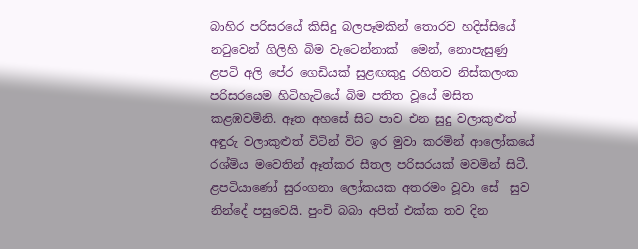බාහිර පරිසරයේ කිසිදු බලපෑමකින් තොරව හදිස්සියේ නටුවෙන් ගිලිහි බිම වැටෙන්නාක්  මෙන්, නොපැසුණු ළපටි අලි පේර ගෙඩියක් සුළඟකුදු රහිතව නිස්කලංක පරිසරයෙම හිටිහැටියේ බිම පතිත වූයේ මසිත කළඹවමිනි. ඈත අහසේ සිට පාව එන සුදු වලාකුළුත් අඳුරු වලාකුළුත් විටින් විට ඉර මුවා කරමින් ආලෝකයේ රශ්මිය මවෙතින් ඈත්කර සීතල පරිසරයක් මවමින් සිටී. ළපටියාණෝ සුරංගනා ලෝකයක අතරමං වූවා සේ  සුව නින්දේ පසුවෙයි. පුංචි බබා අපිත් එක්ක තව දින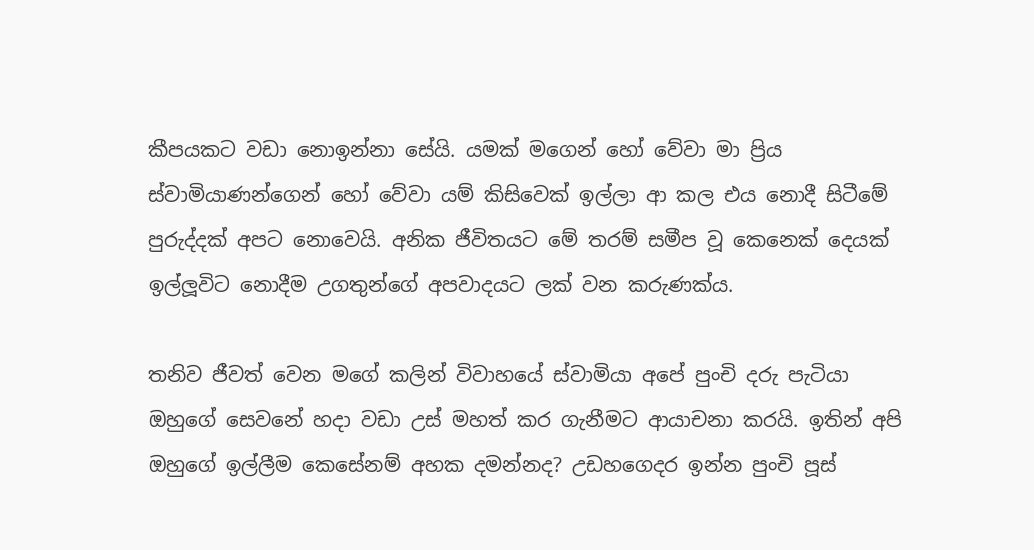කීපයකට වඩා නොඉන්නා සේයි. යමක් මගෙන් හෝ වේවා මා ප්‍රිය ස්වාමියාණන්ගෙන් හෝ වේවා යම් කිසිවෙක් ඉල්ලා ආ කල එය නොදී සිටීමේ පුරුද්දක් අපට නොවෙයි. අනික ජීවිතයට මේ තරම් සමීප වූ කෙනෙක් දෙයක් ඉල්ලූවිට නොදීම උගතුන්ගේ අපවාදයට ලක් වන කරුණක්ය.

තනිව ජීවත් වෙන මගේ කලින් විවාහයේ ස්වාමියා අපේ පුංචි දරු පැටියා ඔහුගේ සෙවනේ හදා වඩා උස් මහත් කර ගැනීමට ආයාචනා කරයි. ඉතින් අපි ඔහුගේ ඉල්ලීම කෙසේනම් අහක දමන්නද? උඩහගෙදර ඉන්න පුංචි පූස්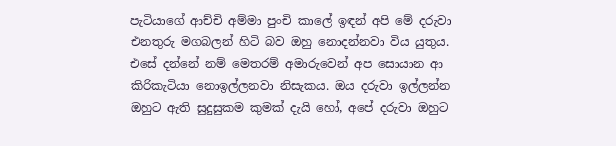පැටියාගේ ආච්චි අම්මා පුංචි කාලේ ඉඳන් අපි මේ දරුවා එනතුරු මගබලන් හිටි බව ඔහු නොදන්නවා විය යුතුය.  එසේ දන්නේ නම් මෙතරම් අමාරුවෙන් අප සොයාන ආ කිරිකැටියා නොඉල්ලනවා නිසැකය. ඔය දරුවා ඉල්ලන්න ඔහුට ඇති සුදුසුකම කුමක් දැයි හෝ, අපේ දරුවා ඔහුට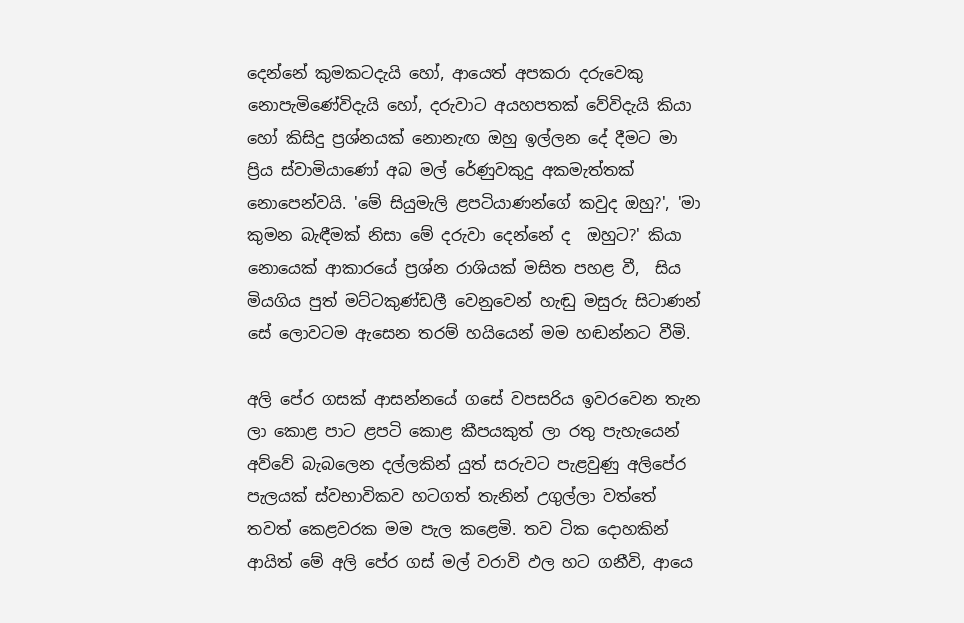දෙන්නේ කුමකටදැයි හෝ, ආයෙත් අපකරා දරුවෙකු නොපැමිණේවිදැයි හෝ, දරුවාට අයහපතක් වේවිදැයි කියා හෝ කිසිදු ප්‍රශ්නයක් නොනැඟ ඔහු ඉල්ලන දේ දීමට මා ප්‍රිය ස්වාමියාණෝ අබ මල් රේණුවකුදු අකමැත්තක් නොපෙන්වයි. 'මේ සියුමැලි ළපටියාණන්ගේ කවුද ඔහු?', 'මා කුමන බැඳීමක් නිසා මේ දරුවා දෙන්නේ ද  ඔහුට?' කියා නොයෙක් ආකාරයේ ප්‍රශ්න රාශියක් මසිත පහළ වී,  සිය මියගිය පුත් මට්ටකුණ්ඩලී වෙනුවෙන් හැඬු මසුරු සිටාණන් සේ ලොවටම ඇසෙන තරම් හයියෙන් මම හඬන්නට වීමි.

අලි පේර ගසක් ආසන්නයේ ගසේ වපසරිය ඉවරවෙන තැන ලා කොළ පාට ළපටි කොළ කීපයකුත් ලා රතු පැහැයෙන් අව්වේ බැබලෙන දල්ලකින් යුත් සරුවට පැළවුණු අලිපේර පැලයක් ස්වභාවිකව හටගත් තැනින් උගුල්ලා වත්තේ තවත් කෙළවරක මම පැල කළෙමි. තව ටික දොහකින් ආයිත් මේ අලි පේර ගස් මල් වරාවි ඵල හට ගනීවි, ආයෙ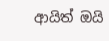ආයිත් ඔයි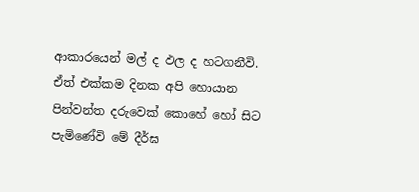ආකාරයෙන් මල් ද ඵල ද හටගනීවි.  ඒත් එක්කම දිනක අපි හොයාන පින්වන්ත දරුවෙක් කොහේ හෝ සිට පැමිණේවි මේ දීර්ඝ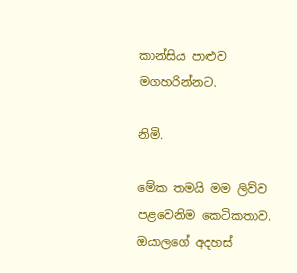කාන්සිය පාළුව මගහරින්නට.

නිමි.

මේක තමයි මම ලිව්ව පළවෙනිම කෙටිකතාව. ඔයාලගේ අදහස්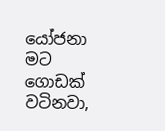යෝජනා මට ගොඩක් වටිනවා,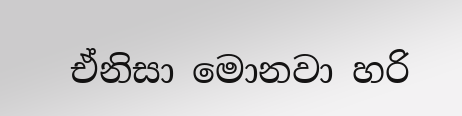ඒනිසා මොනවා හරි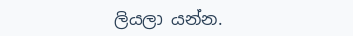ලියලා යන්න.